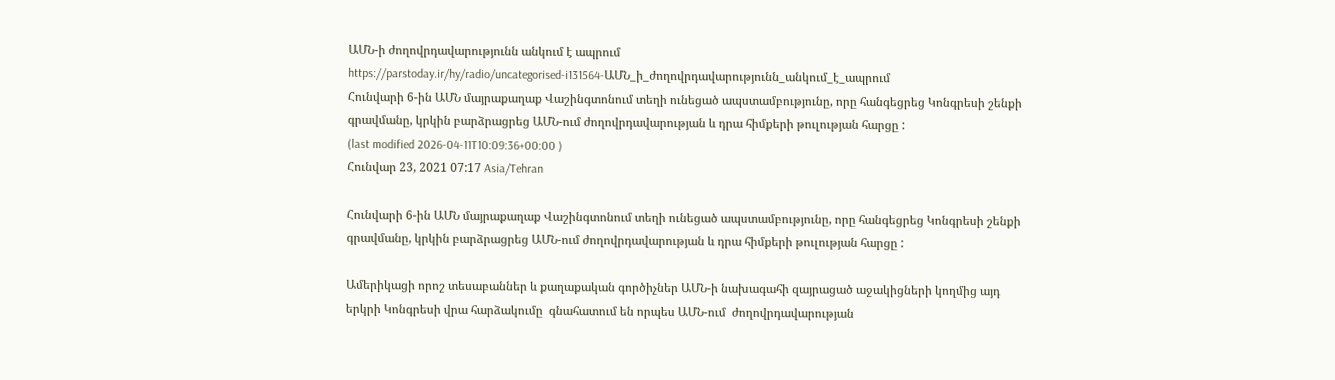ԱՄՆ-ի ժողովրդավարությունն անկում է ապրում
https://parstoday.ir/hy/radio/uncategorised-i131564-ԱՄՆ_ի_ժողովրդավարությունն_անկում_է_ապրում
Հունվարի 6-ին ԱՄՆ մայրաքաղաք Վաշինգտոնում տեղի ունեցած ապստամբությունը, որը հանգեցրեց Կոնգրեսի շենքի գրավմանը, կրկին բարձրացրեց ԱՄՆ-ում ժողովրդավարության և դրա հիմքերի թուլության հարցը :
(last modified 2026-04-11T10:09:36+00:00 )
Հունվար 23, 2021 07:17 Asia/Tehran

Հունվարի 6-ին ԱՄՆ մայրաքաղաք Վաշինգտոնում տեղի ունեցած ապստամբությունը, որը հանգեցրեց Կոնգրեսի շենքի գրավմանը, կրկին բարձրացրեց ԱՄՆ-ում ժողովրդավարության և դրա հիմքերի թուլության հարցը :

Ամերիկացի որոշ տեսաբաններ և քաղաքական գործիչներ ԱՄՆ-ի նախագահի զայրացած աջակիցների կողմից այդ երկրի Կոնգրեսի վրա հարձակումը  գնահատում են որպես ԱՄՆ-ում  ժողովրդավարության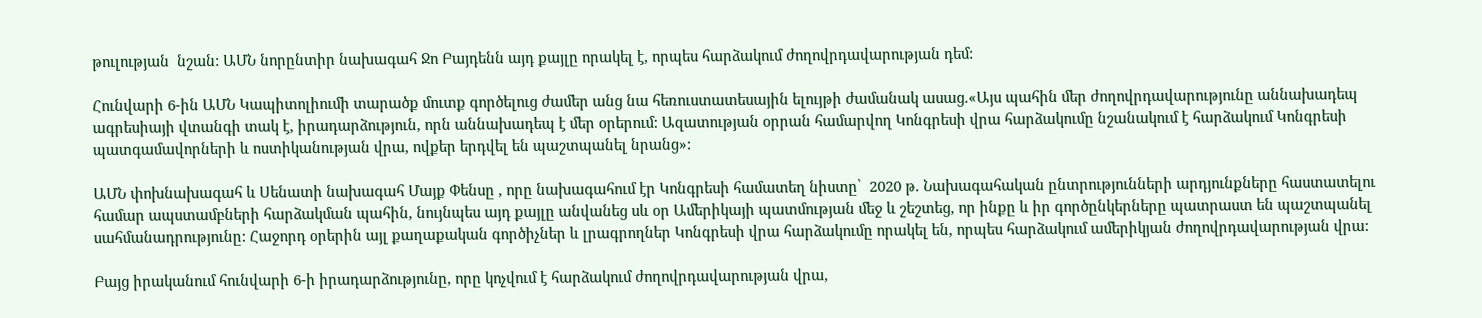թուլության  նշան: ԱՄՆ նորընտիր նախագահ Ջո Բայդենն այդ քայլը որակել է, որպես հարձակում ժողովրդավարության դեմ:

Հունվարի 6-ին ԱՄՆ Կապիտոլիումի տարածք մուտք գործելուց ժամեր անց նա հեռուստատեսային ելույթի ժամանակ ասաց.«Այս պահին մեր ժողովրդավարությունը աննախադեպ ագրեսիայի վտանգի տակ է, իրադարձություն, որն աննախադեպ է մեր օրերում: Ազատության օրրան համարվող Կոնգրեսի վրա հարձակումը նշանակում է հարձակում Կոնգրեսի պատգամավորների և ոստիկանության վրա, ովքեր երդվել են պաշտպանել նրանց»:

ԱՄՆ փոխնախագահ և Սենատի նախագահ Մայք Փենսը , որը նախագահում էր Կոնգրեսի համատեղ նիստը՝  2020 թ. Նախագահական ընտրությունների արդյունքները հաստատելու համար ապստամբների հարձակման պահին, նույնպես այդ քայլը անվանեց սև օր Ամերիկայի պատմության մեջ և շեշտեց, որ ինքը և իր գործընկերները պատրաստ են պաշտպանել սահմանադրությունը: Հաջորդ օրերին այլ քաղաքական գործիչներ և լրագրողներ Կոնգրեսի վրա հարձակումը որակել են, որպես հարձակում ամերիկյան ժողովրդավարության վրա:

Բայց իրականում հունվարի 6-ի իրադարձությունը, որը կոչվում է հարձակում ժողովրդավարության վրա,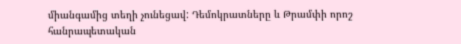միանգամից տեղի չունեցավ: Դեմոկրատները և Թրամփի որոշ հանրապետական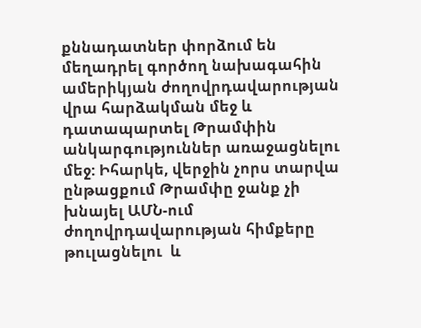քննադատներ փորձում են մեղադրել գործող նախագահին ամերիկյան ժողովրդավարության վրա հարձակման մեջ և դատապարտել Թրամփին անկարգություններ առաջացնելու մեջ: Իհարկե, վերջին չորս տարվա ընթացքում Թրամփը ջանք չի խնայել ԱՄՆ-ում ժողովրդավարության հիմքերը թուլացնելու  և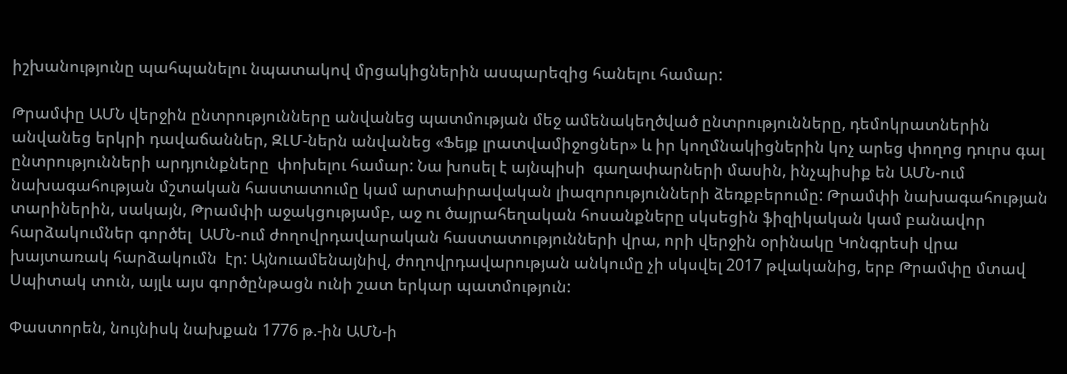իշխանությունը պահպանելու նպատակով մրցակիցներին ասպարեզից հանելու համար:

Թրամփը ԱՄՆ վերջին ընտրությունները անվանեց պատմության մեջ ամենակեղծված ընտրությունները, դեմոկրատներին անվանեց երկրի դավաճաններ, ԶԼՄ-ներն անվանեց «Ֆեյք լրատվամիջոցներ» և իր կողմնակիցներին կոչ արեց փողոց դուրս գալ ընտրությունների արդյունքները  փոխելու համար: Նա խոսել է այնպիսի  գաղափարների մասին, ինչպիսիք են ԱՄՆ-ում նախագահության մշտական հաստատումը կամ արտաիրավական լիազորությունների ձեռքբերումը: Թրամփի նախագահության տարիներին, սակայն, Թրամփի աջակցությամբ, աջ ու ծայրահեղական հոսանքները սկսեցին ֆիզիկական կամ բանավոր հարձակումներ գործել  ԱՄՆ-ում ժողովրդավարական հաստատությունների վրա, որի վերջին օրինակը Կոնգրեսի վրա խայտառակ հարձակումն  էր: Այնուամենայնիվ, ժողովրդավարության անկումը չի սկսվել 2017 թվականից, երբ Թրամփը մտավ Սպիտակ տուն, այլև այս գործընթացն ունի շատ երկար պատմություն:

Փաստորեն, նույնիսկ նախքան 1776 թ.-ին ԱՄՆ-ի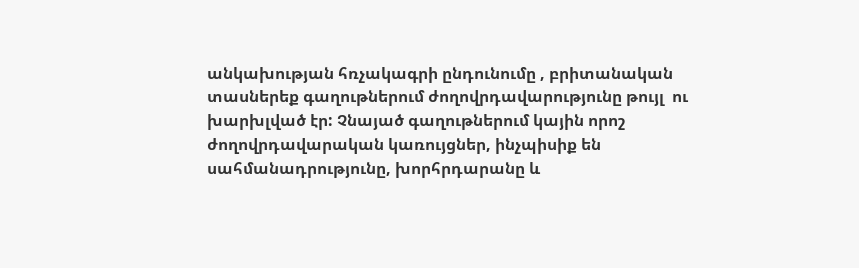անկախության հռչակագրի ընդունումը , բրիտանական տասներեք գաղութներում ժողովրդավարությունը թույլ  ու խարխլված էր: Չնայած գաղութներում կային որոշ ժողովրդավարական կառույցներ, ինչպիսիք են սահմանադրությունը, խորհրդարանը և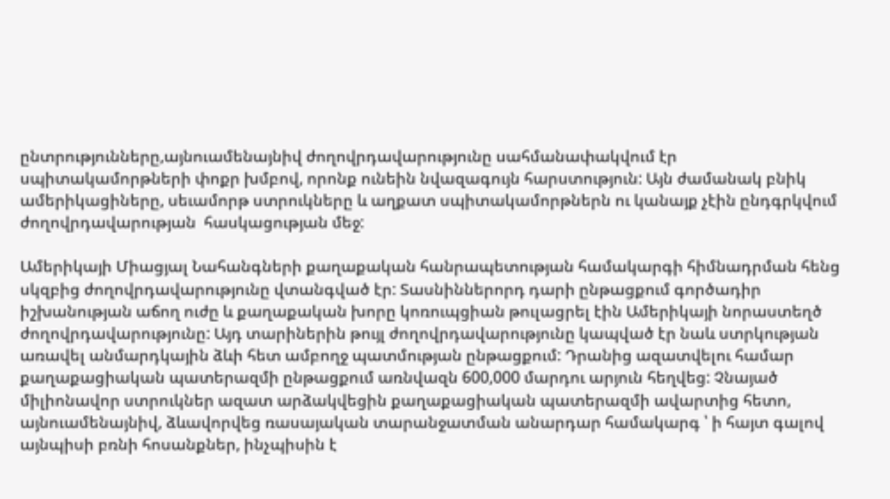ընտրությունները,այնուամենայնիվ ժողովրդավարությունը սահմանափակվում էր սպիտակամորթների փոքր խմբով, որոնք ունեին նվազագույն հարստություն: Այն ժամանակ բնիկ ամերիկացիները, սեւամորթ ստրուկները և աղքատ սպիտակամորթներն ու կանայք չէին ընդգրկվում  ժողովրդավարության  հասկացության մեջ:

Ամերիկայի Միացյալ Նահանգների քաղաքական հանրապետության համակարգի հիմնադրման հենց սկզբից ժողովրդավարությունը վտանգված էր: Տասնիններորդ դարի ընթացքում գործադիր իշխանության աճող ուժը և քաղաքական խորը կոռուպցիան թուլացրել էին Ամերիկայի նորաստեղծ ժողովրդավարությունը: Այդ տարիներին թույլ ժողովրդավարությունը կապված էր նաև ստրկության առավել անմարդկային ձևի հետ ամբողջ պատմության ընթացքում: Դրանից ազատվելու համար քաղաքացիական պատերազմի ընթացքում առնվազն 600,000 մարդու արյուն հեղվեց: Չնայած միլիոնավոր ստրուկներ ազատ արձակվեցին քաղաքացիական պատերազմի ավարտից հետո, այնուամենայնիվ, ձևավորվեց ռասայական տարանջատման անարդար համակարգ ՝ ի հայտ գալով այնպիսի բռնի հոսանքներ, ինչպիսին է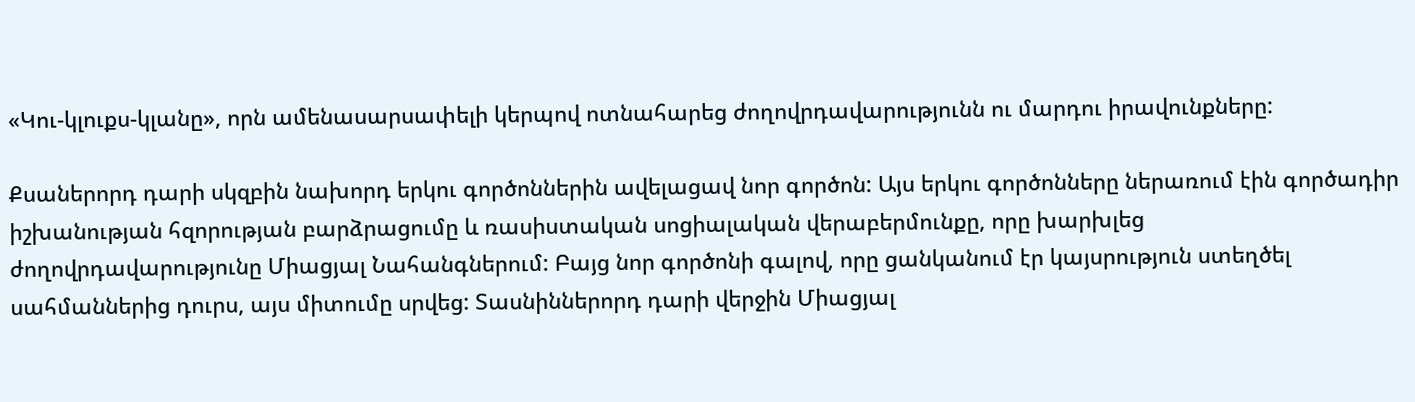«Կու-կլուքս-կլանը», որն ամենասարսափելի կերպով ոտնահարեց ժողովրդավարությունն ու մարդու իրավունքները:

Քսաներորդ դարի սկզբին նախորդ երկու գործոններին ավելացավ նոր գործոն: Այս երկու գործոնները ներառում էին գործադիր իշխանության հզորության բարձրացումը և ռասիստական սոցիալական վերաբերմունքը, որը խարխլեց ժողովրդավարությունը Միացյալ Նահանգներում: Բայց նոր գործոնի գալով, որը ցանկանում էր կայսրություն ստեղծել սահմաններից դուրս, այս միտումը սրվեց: Տասնիններորդ դարի վերջին Միացյալ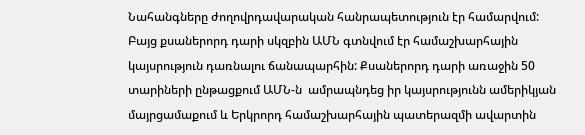Նահանգները ժողովրդավարական հանրապետություն էր համարվում: Բայց քսաներորդ դարի սկզբին ԱՄՆ գտնվում էր համաշխարհային կայսրություն դառնալու ճանապարհին: Քսաներորդ դարի առաջին 50 տարիների ընթացքում ԱՄՆ-ն  ամրապնդեց իր կայսրությունն ամերիկյան մայրցամաքում և Երկրորդ համաշխարհային պատերազմի ավարտին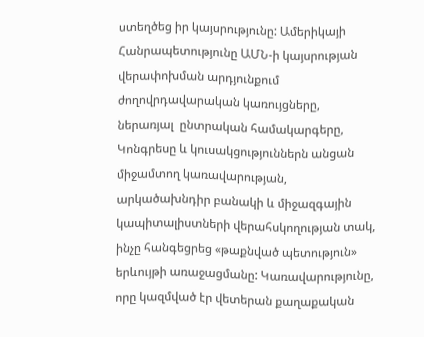ստեղծեց իր կայսրությունը: Ամերիկայի Հանրապետությունը ԱՄՆ-ի կայսրության վերափոխման արդյունքում ժողովրդավարական կառույցները, ներառյալ  ընտրական համակարգերը, Կոնգրեսը և կուսակցություններն անցան միջամտող կառավարության, արկածախնդիր բանակի և միջազգային կապիտալիստների վերահսկողության տակ, ինչը հանգեցրեց «թաքնված պետություն» երևույթի առաջացմանը: Կառավարությունը, որը կազմված էր վետերան քաղաքական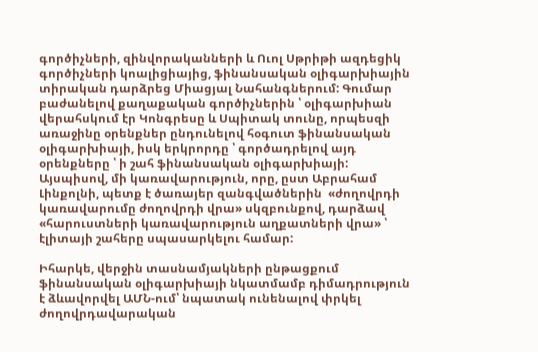գործիչների, զինվորականների և Ուոլ Սթրիթի ազդեցիկ գործիչների կոալիցիայից, ֆինանսական օլիգարխիային տիրական դարձրեց Միացյալ Նահանգներում: Գումար բաժանելով քաղաքական գործիչներին ՝ օլիգարխիան վերահսկում էր Կոնգրեսը և Սպիտակ տունը, որպեսզի առաջինը օրենքներ ընդունելով հօգուտ ֆինանսական օլիգարխիայի, իսկ երկրորդը ՝ գործադրելով այդ օրենքները ՝ ի շահ ֆինանսական օլիգարխիայի: Այսպիսով, մի կառավարություն, որը, ըստ Աբրահամ Լինքոլնի, պետք է ծառայեր զանգվածներին  «ժողովրդի կառավարումը ժողովրդի վրա» սկզբունքով, դարձավ «հարուստների կառավարություն աղքատների վրա» ՝ էլիտայի շահերը սպասարկելու համար:

Իհարկե, վերջին տասնամյակների ընթացքում ֆինանսական օլիգարխիայի նկատմամբ դիմադրություն է ձևավորվել ԱՄՆ-ում՝ նպատակ ունենալով փրկել ժողովրդավարական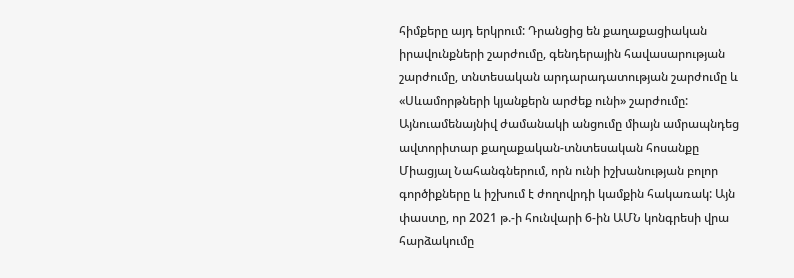հիմքերը այդ երկրում: Դրանցից են քաղաքացիական իրավունքների շարժումը, գենդերային հավասարության շարժումը, տնտեսական արդարադատության շարժումը և «Սևամորթների կյանքերն արժեք ունի» շարժումը: Այնուամենայնիվ ժամանակի անցումը միայն ամրապնդեց ավտորիտար քաղաքական-տնտեսական հոսանքը Միացյալ Նահանգներում, որն ունի իշխանության բոլոր գործիքները և իշխում է ժողովրդի կամքին հակառակ: Այն փաստը, որ 2021 թ.-ի հունվարի 6-ին ԱՄՆ կոնգրեսի վրա հարձակումը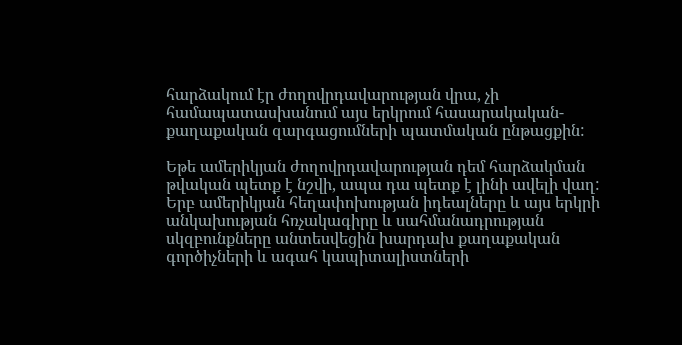հարձակում էր ժողովրդավարության վրա, չի համապատասխանում այս երկրում հասարակական-քաղաքական զարգացումների պատմական ընթացքին:

Եթե ամերիկյան ժողովրդավարության դեմ հարձակման թվական պետք է նշվի, ապա դա պետք է լինի ավելի վաղ: Երբ ամերիկյան հեղափոխության իդեալները և այս երկրի անկախության հռչակագիրը և սահմանադրության սկզբունքները անտեսվեցին խարդախ քաղաքական գործիչների և ագահ կապիտալիստների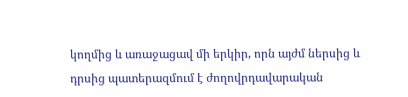կողմից և առաջացավ մի երկիր, որն այժմ ներսից և դրսից պատերազմում է ժողովրդավարական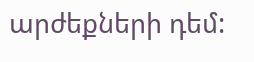արժեքների դեմ: